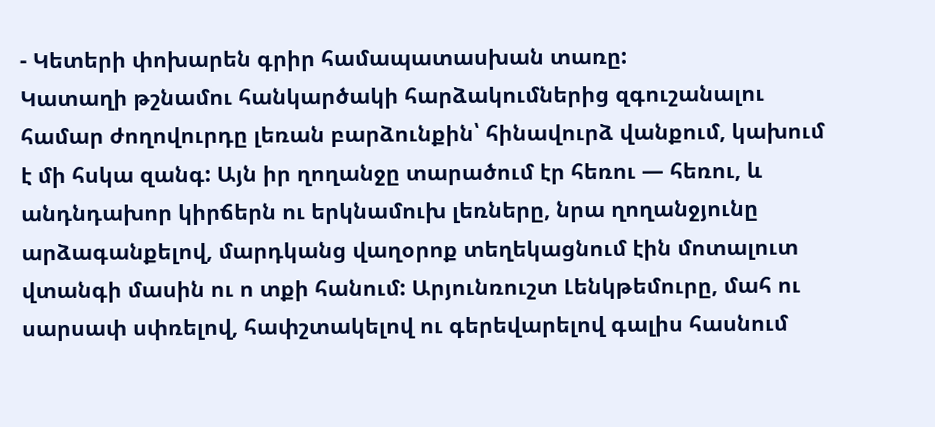- Կետերի փոխարեն գրիր համապատասխան տառը:
Կատաղի թշնամու հանկարծակի հարձակումներից զգուշանալու համար ժողովուրդը լեռան բարձունքին՝ հինավուրձ վանքում, կախում է մի հսկա զանգ: Այն իր ղողանջը տարածում էր հեռու — հեռու, և անդնդախոր կիրճերն ու երկնամուխ լեռները, նրա ղողանջյունը արձագանքելով, մարդկանց վաղօրոք տեղեկացնում էին մոտալուտ վտանգի մասին ու ո տքի հանում: Արյունռուշտ Լենկթեմուրը, մահ ու սարսափ սփռելով, հափշտակելով ու գերեվարելով գալիս հասնում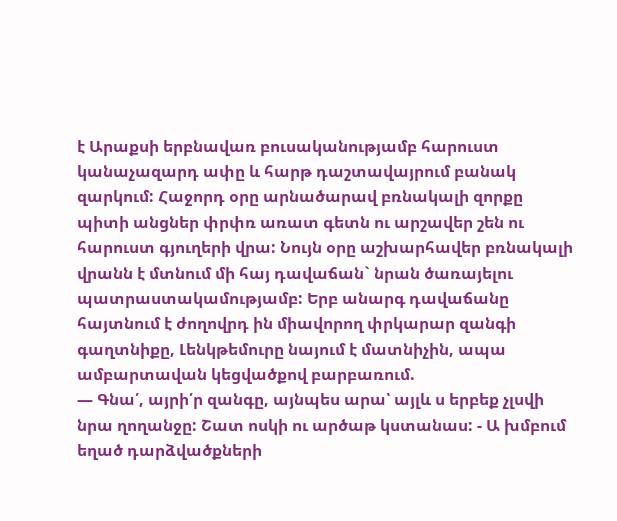է Արաքսի երբնավառ բուսականությամբ հարուստ կանաչազարդ ափը և հարթ դաշտավայրում բանակ զարկում: Հաջորդ օրը արնածարավ բռնակալի զորքը պիտի անցներ փրփռ առատ գետն ու արշավեր շեն ու հարուստ գյուղերի վրա: Նույն օրը աշխարհավեր բռնակալի վրանն է մտնում մի հայ դավաճան` նրան ծառայելու պատրաստակամությամբ: Երբ անարգ դավաճանը հայտնում է ժողովրդ ին միավորող փրկարար զանգի գաղտնիքը, Լենկթեմուրը նայում է մատնիչին, ապա ամբարտավան կեցվածքով բարբառում.
— Գնա՛, այրի՛ր զանգը, այնպես արա՝ այլև ս երբեք չլսվի նրա ղողանջը: Շատ ոսկի ու արծաթ կստանաս: - Ա խմբում եղած դարձվածքների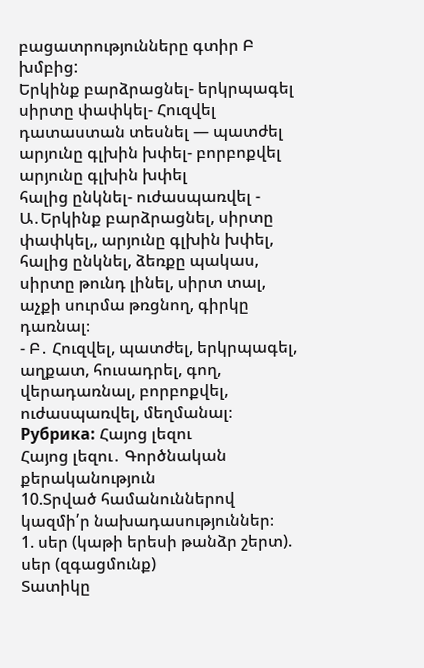բացատրությունները գտիր Բ խմբից:
Երկինք բարձրացնել- երկրպագել
սիրտը փափկել- Հուզվել
դատաստան տեսնել — պատժել
արյունը գլխին խփել- բորբոքվել արյունը գլխին խփել
հալից ընկնել- ուժասպառվել - Ա․Երկինք բարձրացնել, սիրտը փափկել,, արյունը գլխին խփել, հալից ընկնել, ձեռքը պակաս, սիրտը թունդ լինել, սիրտ տալ, աչքի սուրմա թռցնող, գիրկը դառնալ։
- Բ․ Հուզվել, պատժել, երկրպագել, աղքատ, հուսադրել, գող, վերադառնալ, բորբոքվել, ուժասպառվել, մեղմանալ։
Рубрика: Հայոց լեզու
Հայոց լեզու․ Գործնական քերականություն
10.Տրված համանուններով կազմի՛ր նախադասություններ։
1. սեր (կաթի երեսի թանձր շերտ). սեր (զգացմունք)
Տատիկը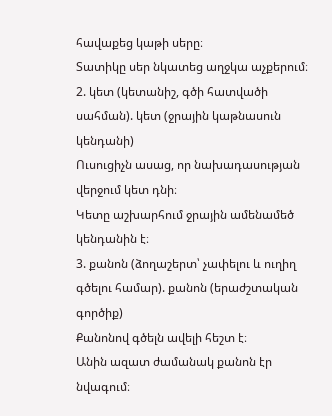հավաքեց կաթի սերը։
Տատիկը սեր նկատեց աղջկա աչքերում։
2. կետ (կետանիշ, գծի հատվածի սահման). կետ (ջրային կաթնասուն կենդանի)
Ուսուցիչն ասաց, որ նախադասության վերջում կետ դնի։
Կետը աշխարհում ջրային ամենամեծ կենդանին է։
3. քանոն (ձողաշերտ՝ չափելու և ուղիղ գծելու համար). քանոն (երաժշտական
գործիք)
Քանոնով գծելն ավելի հեշտ է։
Անին ազատ ժամանակ քանոն էր նվագում։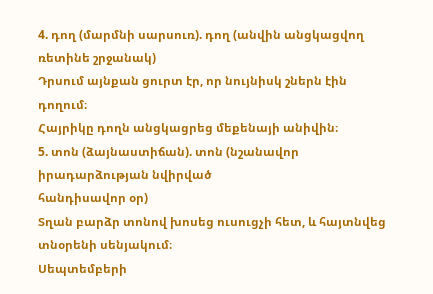4. դող (մարմնի սարսուռ). դող (անվին անցկացվող ռետինե շրջանակ)
Դրսում այնքան ցուրտ էր, որ նույնիսկ շներն էին դողում։
Հայրիկը դողն անցկացրեց մեքենայի անիվին։
5. տոն (ձայնաստիճան). տոն (նշանավոր իրադարձության նվիրված
հանդիսավոր օր)
Տղան բարձր տոնով խոսեց ուսուցչի հետ, և հայտնվեց տնօրենի սենյակում։
Սեպտեմբերի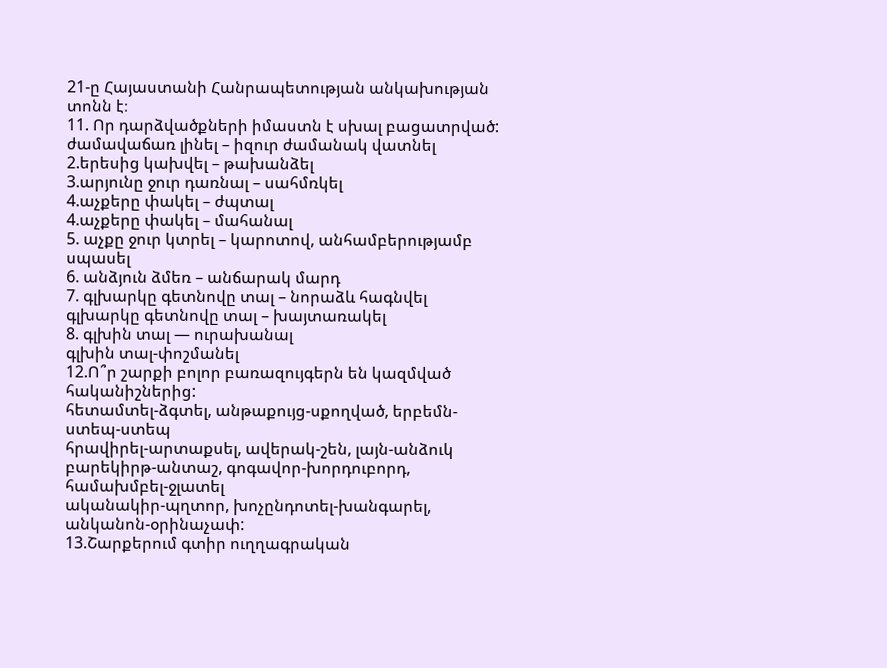21-ը Հայաստանի Հանրապետության անկախության տոնն է։
11. Որ դարձվածքների իմաստն է սխալ բացատրված:
ժամավաճառ լինել – իզուր ժամանակ վատնել
2.երեսից կախվել – թախանձել
3.արյունը ջուր դառնալ – սահմռկել
4.աչքերը փակել – ժպտալ
4.աչքերը փակել – մահանալ
5. աչքը ջուր կտրել – կարոտով, անհամբերությամբ սպասել
6. անձյուն ձմեռ – անճարակ մարդ
7. գլխարկը գետնովը տալ – նորաձև հագնվել
գլխարկը գետնովը տալ – խայտառակել
8. գլխին տալ — ուրախանալ
գլխին տալ-փոշմանել
12.Ո՞ր շարքի բոլոր բառազույգերն են կազմված հականիշներից:
հետամտել-ձգտել, անթաքույց-սքողված, երբեմն-ստեպ-ստեպ
հրավիրել-արտաքսել, ավերակ-շեն, լայն-անձուկ
բարեկիրթ-անտաշ, գոգավոր-խորդուբորդ, համախմբել-ջլատել
ականակիր-պղտոր, խոչընդոտել-խանգարել, անկանոն-օրինաչափ:
13.Շարքերում գտիր ուղղագրական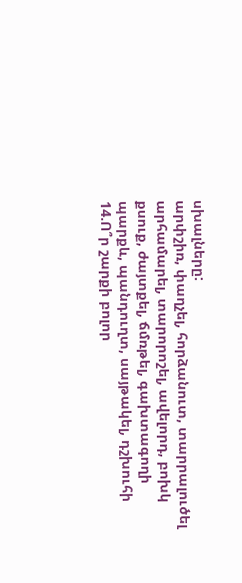սխալները:
արփշիռ, փաղչել, հորձանուտ, տարրալուծել
արհամարել, տարորոշել, ավելորդ, բոխկ
քսուք, ժայտքել, ճմռթել, գախտագողի
պարքև, պանդուղտ, սայթակել, դշխուհի
14.Ո՞ր շարքի բոլոր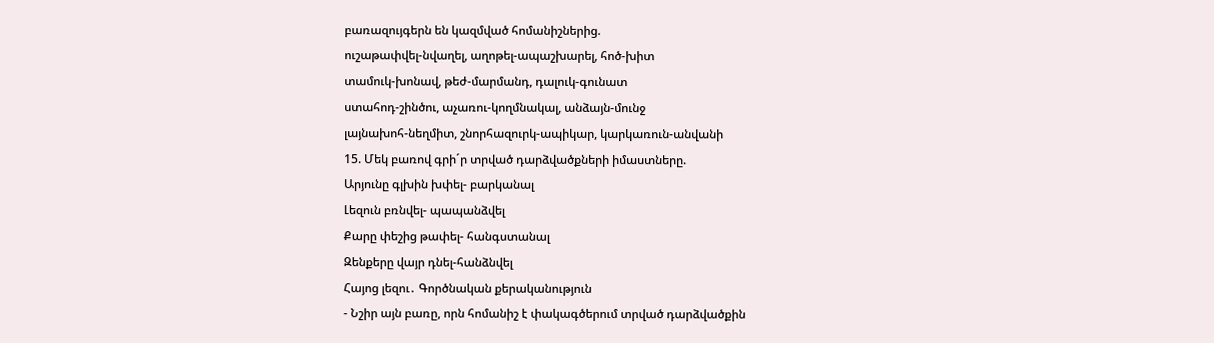բառազույգերն են կազմված հոմանիշներից.
ուշաթափվել-նվաղել, աղոթել-ապաշխարել, հոծ-խիտ
տամուկ-խոնավ, թեժ-մարմանդ, դալուկ-գունատ
ստահոդ-շինծու, աչառու-կողմնակալ, անձայն-մունջ
լայնախոհ-նեղմիտ, շնորհազուրկ-ապիկար, կարկառուն-անվանի
15. Մեկ բառով գրի´ր տրված դարձվածքների իմաստները.
Արյունը գլխին խփել- բարկանալ
Լեզուն բռնվել- պապանձվել
Քարը փեշից թափել- հանգստանալ
Զենքերը վայր դնել-հանձնվել
Հայոց լեզու․ Գործնական քերականություն
- Նշիր այն բառը, որն հոմանիշ է փակագծերում տրված դարձվածքին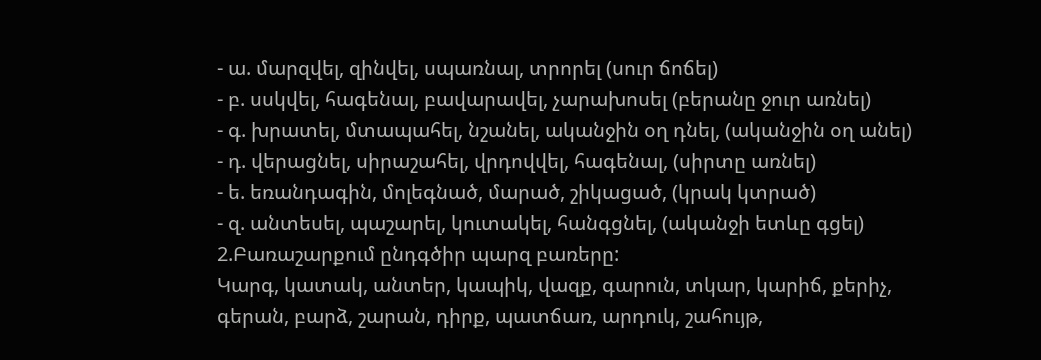- ա. մարզվել, զինվել, սպառնալ, տրորել (սուր ճոճել)
- բ. սսկվել, հագենալ, բավարավել, չարախոսել (բերանը ջուր առնել)
- գ. խրատել, մտապահել, նշանել, ականջին օղ դնել, (ականջին օղ անել)
- դ. վերացնել, սիրաշահել, վրդովվել, հագենալ, (սիրտը առնել)
- ե. եռանդագին, մոլեգնած, մարած, շիկացած, (կրակ կտրած)
- զ. անտեսել, պաշարել, կուտակել, հանգցնել, (ականջի ետևը գցել)
2.Բառաշարքում ընդգծիր պարզ բառերը:
Կարգ, կատակ, անտեր, կապիկ, վազք, գարուն, տկար, կարիճ, քերիչ, գերան, բարձ, շարան, դիրք, պատճառ, արդուկ, շահույթ,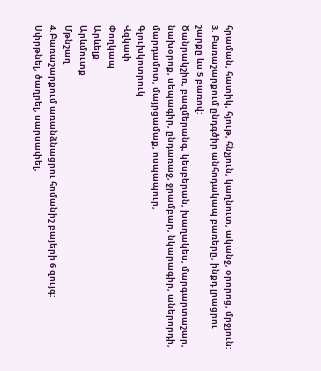հրաման, հատիկ, հյութ, հնչյուն, կաղնուտ, ականջ, օրորոց, մրջյուն:
3. Բառաշարքում ընդգծիր անհոդակապ բառերը, ինքդ լրացրու շարքը ևս 5 բառով:
Ծանրակշիռ, բազմերանգ, կեսբերան, խաղակես, մարգարտաշար, նախօրոք, սեպագիր, ընդառաջ, ջրամբար, նկարագիր, աներորդի, մարդամոտ, մայրցամաք, ոսպապուր,
Գլուխկոտրուկ
Վզկափ
Փողկապ
Արևելք
Արևմուտք
Մթնշաղ
4.Բառաշարքում առանձնացրու հոմանիշ բայերի 6 զույգ:
Սփրթնել, ծաղրել, սարսափել,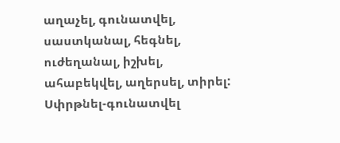աղաչել, գունատվել, սաստկանալ, հեգնել, ուժեղանալ, իշխել, ահաբեկվել, աղերսել, տիրել:
Սփրթնել-գունատվել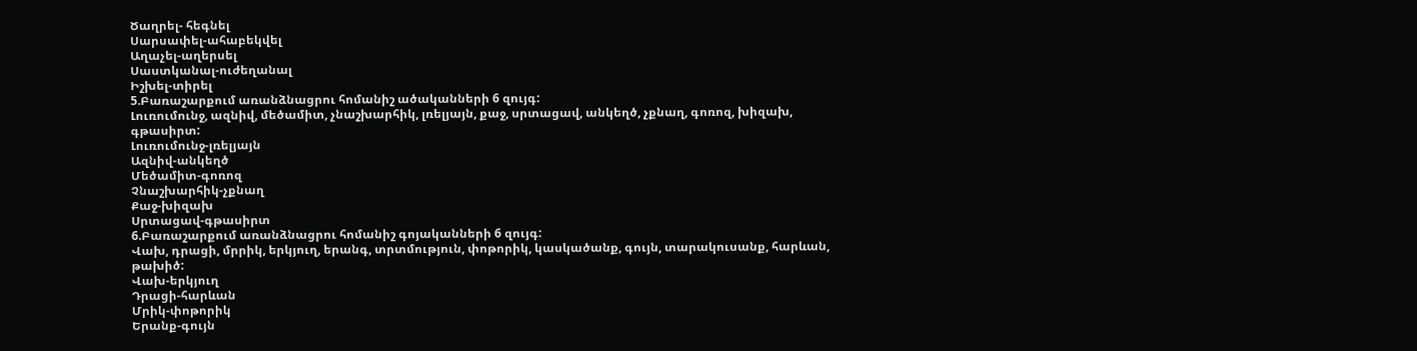Ծաղրել- հեգնել
Սարսափել-ահաբեկվել
Աղաչել-աղերսել
Սաստկանալ-ուժեղանալ
Իշխել-տիրել
5.Բառաշարքում առանձնացրու հոմանիշ ածականների 6 զույգ:
Լուռումունջ, ազնիվ, մեծամիտ, չնաշխարհիկ, լռելյայն, քաջ, սրտացավ, անկեղծ, չքնաղ, գոռոզ, խիզախ, գթասիրտ:
Լուռումունջ-լռելյայն
Ազնիվ-անկեղծ
Մեծամիտ-գոռոզ
Չնաշխարհիկ-չքնաղ
Քաջ-խիզախ
Սրտացավ-գթասիրտ
6.Բառաշարքում առանձնացրու հոմանիշ գոյականների 6 զույգ:
Վախ, դրացի, մրրիկ, երկյուղ, երանգ, տրտմություն, փոթորիկ, կասկածանք, գույն, տարակուսանք, հարևան, թախիծ:
Վախ-երկյուղ
Դրացի-հարևան
Մրիկ-փոթորիկ
Երանք-գույն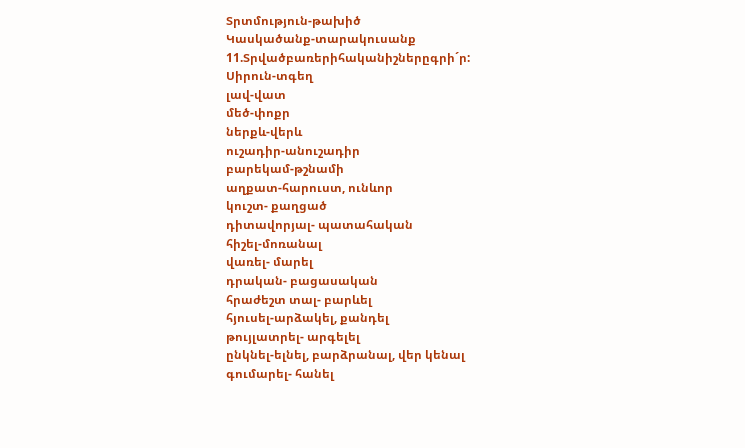Տրտմություն-թախիծ
Կասկածանք-տարակուսանք
11.Տրվածբառերիհականիշներըգրի´ր:
Սիրուն-տգեղ
լավ-վատ
մեծ-փոքր
ներքև-վերև
ուշադիր-անուշադիր
բարեկամ-թշնամի
աղքատ-հարուստ, ունևոր
կուշտ- քաղցած
դիտավորյալ- պատահական
հիշել-մոռանալ
վառել- մարել
դրական- բացասական
հրաժեշտ տալ- բարևել
հյուսել-արձակել, քանդել
թույլատրել- արգելել
ընկնել-ելնել, բարձրանալ, վեր կենալ
գումարել- հանել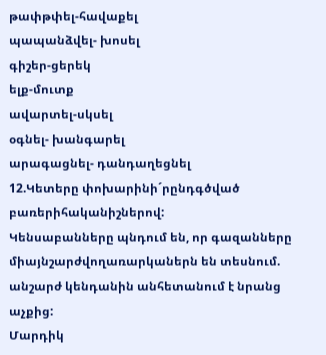թափթփել-հավաքել
պապանձվել- խոսել
գիշեր-ցերեկ
ելք-մուտք
ավարտել-սկսել
օգնել- խանգարել
արագացնել- դանդաղեցնել
12.Կետերը փոխարինի´րընդգծված բառերիհականիշներով:
Կենսաբանները պնդում են, որ գազանները միայնշարժվողառարկաներն են տեսնում. անշարժ կենդանին անհետանում է նրանց աչքից:
Մարդիկ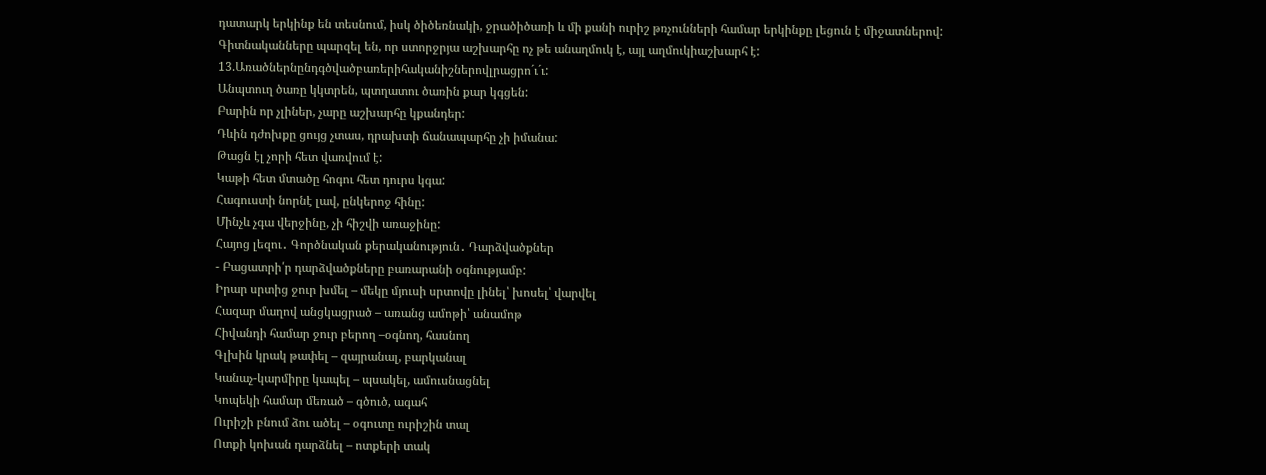դատարկ երկինք են տեսնում, իսկ ծիծեռնակի, ջրածիծառի և մի քանի ուրիշ թռչունների համար երկինքը լեցուն է միջատներով:
Գիտնականները պարզել են, որ ստորջրյա աշխարհը ոչ թե անաղմուկ է, այլ աղմուկիաշխարհ է:
13.Առածներնընդգծվածբառերիհականիշներովլրացրո´ւ´ւ:
Անպտուղ ծառը կկտրեն, պտղատու ծառին քար կգցեն:
Բարին որ չլիներ, չարը աշխարհը կքանդեր:
Դևին դժոխքը ցույց չտաս, դրախտի ճանապարհը չի իմանա:
Թացն էլ չորի հետ վառվում է:
Կաթի հետ մտածը հոգու հետ դուրս կգա:
Հագուստի նորնէ լավ, ընկերոջ հինը:
Մինչև չգա վերջինը, չի հիշվի առաջինը:
Հայոց լեզու․ Գործնական քերականություն․ Դարձվածքներ
- Բացատրի՛ր դարձվածքները բառարանի օգնությամբ:
Իրար սրտից ջուր խմել – մեկը մյուսի սրտովը լինել՝ խոսել՝ վարվել
Հազար մաղով անցկացրած – առանց ամոթի՝ անամոթ
Հիվանդի համար ջուր բերող –օգնող, հասնող
Գլխին կրակ թափել – զայրանալ, բարկանալ
Կանաչ-կարմիրը կապել – պսակել, ամուսնացնել
Կոպեկի համար մեռած – գծուծ, ագահ
Ուրիշի բնում ձու ածել – օգուտը ուրիշին տալ
Ոտքի կոխան դարձնել – ոտքերի տակ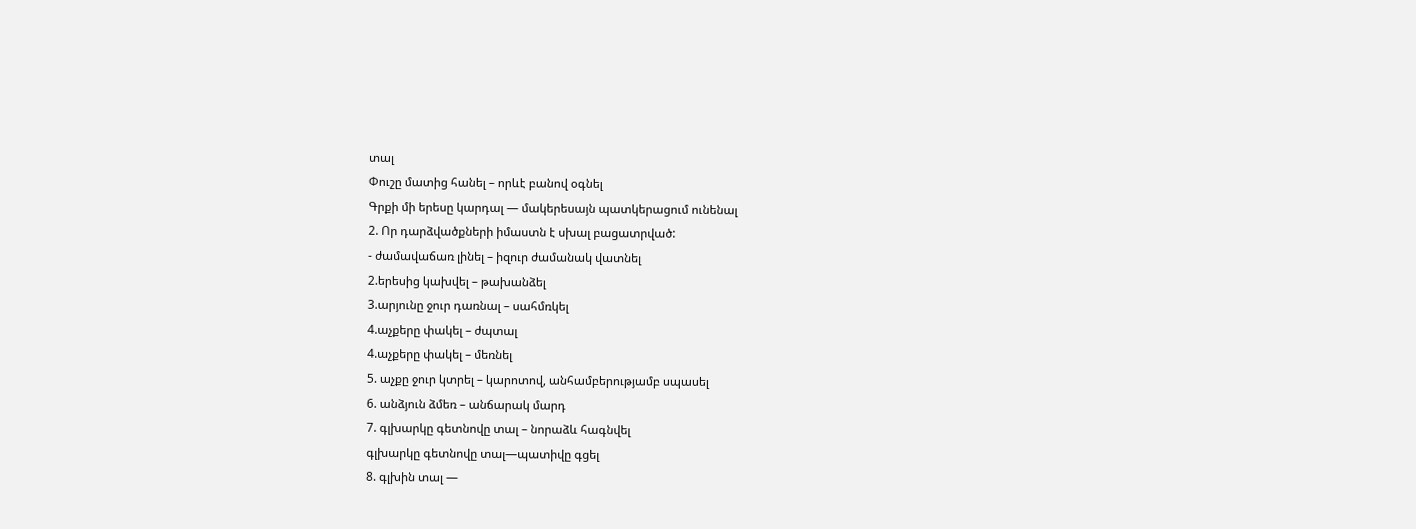տալ
Փուշը մատից հանել – որևէ բանով օգնել
Գրքի մի երեսը կարդալ — մակերեսայն պատկերացում ունենալ
2. Որ դարձվածքների իմաստն է սխալ բացատրված:
- ժամավաճառ լինել – իզուր ժամանակ վատնել
2.երեսից կախվել – թախանձել
3.արյունը ջուր դառնալ – սահմռկել
4.աչքերը փակել – ժպտալ
4.աչքերը փակել – մեռնել
5. աչքը ջուր կտրել – կարոտով, անհամբերությամբ սպասել
6. անձյուն ձմեռ – անճարակ մարդ
7. գլխարկը գետնովը տալ – նորաձև հագնվել
գլխարկը գետնովը տալ—պատիվը գցել
8. գլխին տալ —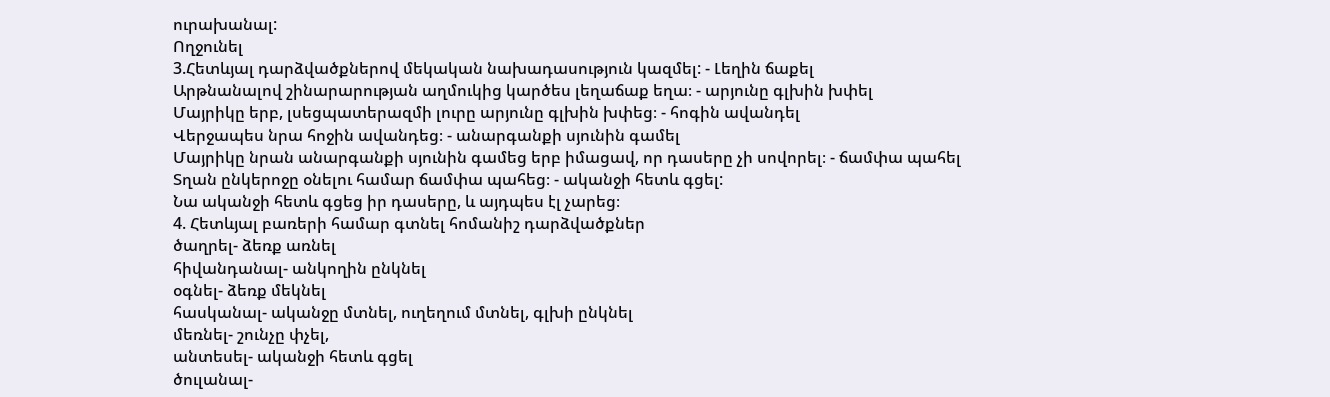ուրախանալ:
Ողջունել
3.Հետևյալ դարձվածքներով մեկական նախադասություն կազմել: - Լեղին ճաքել
Արթնանալով շինարարության աղմուկից կարծես լեղաճաք եղա։ - արյունը գլխին խփել
Մայրիկը երբ, լսեցպատերազմի լուրը արյունը գլխին խփեց։ - հոգին ավանդել
Վերջապես նրա հոջին ավանդեց։ - անարգանքի սյունին գամել
Մայրիկը նրան անարգանքի սյունին գամեց երբ իմացավ, որ դասերը չի սովորել։ - ճամփա պահել
Տղան ընկերոջը օնելու համար ճամփա պահեց։ - ականջի հետև գցել:
Նա ականջի հետև գցեց իր դասերը, և այդպես էլ չարեց։
4. Հետևյալ բառերի համար գտնել հոմանիշ դարձվածքներ
ծաղրել- ձեռք առնել
հիվանդանալ- անկողին ընկնել
օգնել- ձեռք մեկնել
հասկանալ- ականջը մտնել, ուղեղում մտնել, գլխի ընկնել
մեռնել- շունչը փչել,
անտեսել- ականջի հետև գցել
ծուլանալ-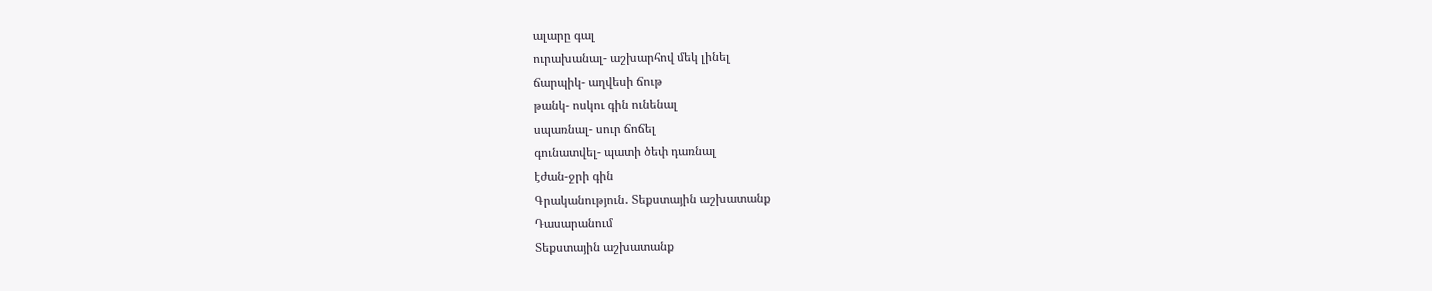ալարը գալ
ուրախանալ- աշխարհով մեկ լինել
ճարպիկ- աղվեսի ճութ
թանկ- ոսկու գին ունենալ
սպառնալ- սուր ճոճել
գունատվել- պատի ծեփ դառնալ
էժան-ջրի գին
Գրականություն․ Տեքստային աշխատանք
Դասարանում
Տեքստային աշխատանք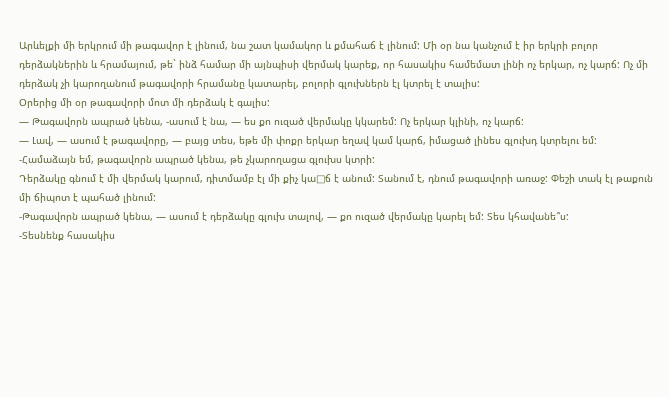Արևելքի մի երկրում մի թագավոր է լինում, նա շատ կամակոր և քմահաճ է լինում: Մի օր նա կանչում է իր երկրի բոլոր դերձակներին և հրամայում, թե` ինձ համար մի այնպիսի վերմակ կարեք, որ հասակիս համեմատ լինի ոչ երկար, ոչ կարճ: Ոչ մի դերձակ չի կարողանում թագավորի հրամանը կատարել, բոլորի գլուխներն էլ կտրել է տալիս:
Օրերից մի օր թագավորի մոտ մի դերձակ է գալիս:
— Թագավորն ապրած կենա, -ասում է նա, — ես քո ուզած վերմակը կկարեմ: Ոչ երկար կլինի, ոչ կարճ:
— Լավ, — ասում է թագավորը, — բայց տես, եթե մի փոքր երկար եղավ կամ կարճ, իմացած լինես գլուխդ կտրելու եմ:
-Համաձայն եմ, թագավորն ապրած կենա, թե չկարողացա գլուխս կտրի:
Դերձակը գնում է մի վերմակ կարում, դիտմամբ էլ մի քիչ կա□ճ է անում: Տանում է, դնում թագավորի առաջ: Փեշի տակ էլ թաքուն մի ճիպոտ է պահած լինում:
-Թագավորն ապրած կենա, — ասում է դերձակը գլուխ տալով, — քո ուզած վերմակը կարել եմ: Տես կհավանե՞ս:
-Տեսնենք հասակիս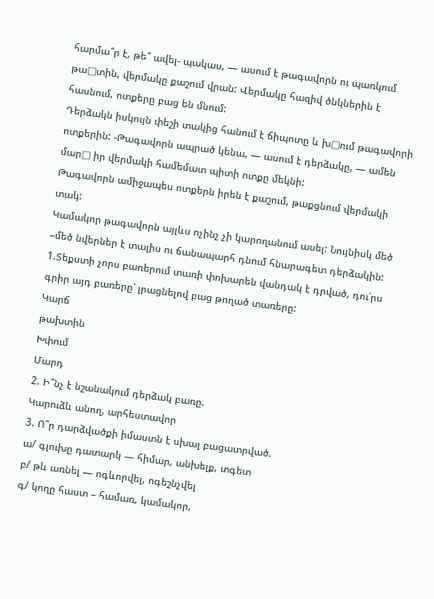հարմա՞ր է, թե՞ ավել- պակաս, — ասում է թագավորն ու պառկում թա□տին, վերմակը քաշում վրան: Վերմակը հազիվ ծնկներին է հասնում, ոտքերը բաց են մնում:
Դերձակն իսկույն փեշի տակից հանում է ճիպոտը և խ□ում թագավորի ոտքերին: -Թագավորն ապրած կենա, — ասում է դերձակը, — ամեն մար□ իր վերմակի համեմատ պիտի ոտքը մեկնի:
Թագավորն ամիջապես ոտքերն իրեն է քաշում, թաքցնում վերմակի տակ:
Կամակոր թագավորն այլևս ոչինչ չի կարողանում ասել: Նույնիսկ մեծ –մեծ նվերներ է տալիս ու ճանապարհ դնում հնարագետ դերձակին:
1.Տեքստի չորս բառերում տառի փոխարեն վանդակ է դրված, դու՛րս գրիր այդ բառերը՝ լրացնելով բաց թողած տառերը:
Կարճ
թախտին
Խփում
Մարդ
2. Ի՞նչ է նշանակում դերձակ բառը.
Կարուձև անող, արհեստավոր
3. Ո՞ր դարձվածքի իմաստն է սխալ բացատրված.
ա/ գլուխը դատարկ — հիմար, անխելք, տգետ
բ/ թև առնել — ոգևորվել, ոգեշնչվել
գ/ կողը հաստ – համառ, կամակոր,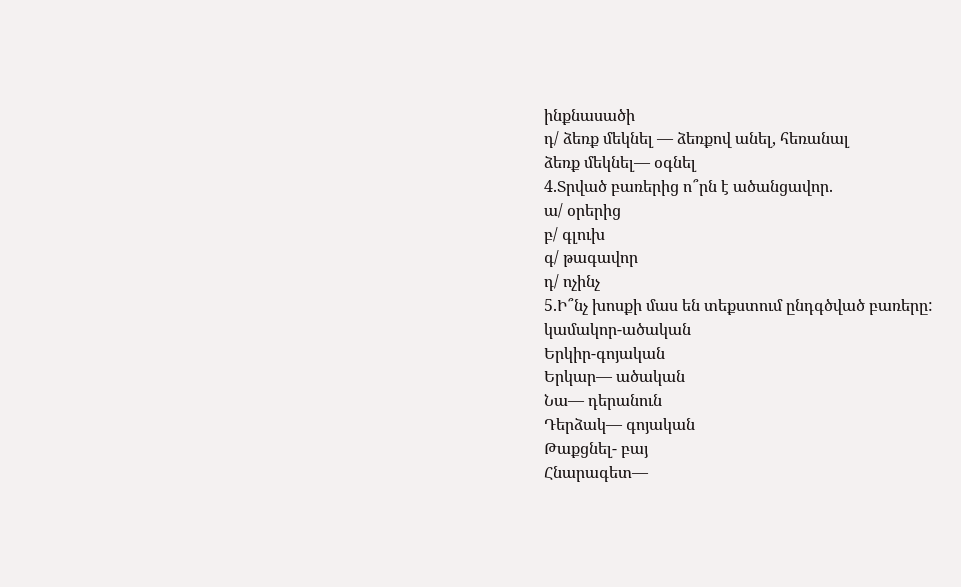ինքնասածի
դ/ ձեռք մեկնել — ձեռքով անել, հեռանալ
ձեռք մեկնել— օգնել
4.Տրված բառերից ո՞րն է ածանցավոր.
ա/ օրերից
բ/ գլուխ
գ/ թագավոր
դ/ ոչինչ
5.Ի՞նչ խոսքի մաս են տեքստում ընդգծված բառերը:
կամակոր-ածական
Երկիր-գոյական
Երկար— ածական
Նա— դերանուն
Դերձակ— գոյական
Թաքցնել- բայ
Հնարագետ—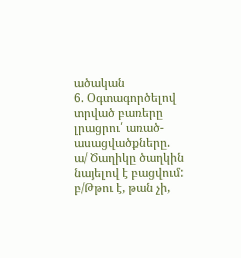ածական
6. Օգտագործելով տրված բառերը լրացրու՛ առած-ասացվածքները.
ա/ Ծաղիկը ծաղկին նայելով է բացվում:
բ/Թթու է, թան չի,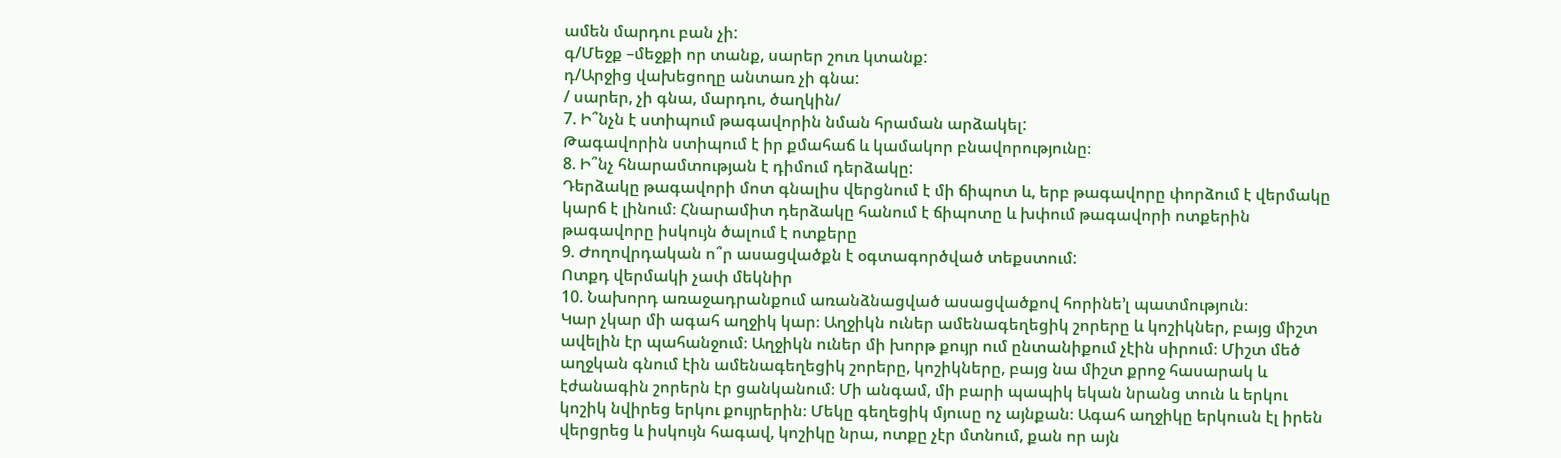ամեն մարդու բան չի:
գ/Մեջք –մեջքի որ տանք, սարեր շուռ կտանք:
դ/Արջից վախեցողը անտառ չի գնա:
/ սարեր, չի գնա, մարդու, ծաղկին/
7. Ի՞նչն է ստիպում թագավորին նման հրաման արձակել:
Թագավորին ստիպում է իր քմահաճ և կամակոր բնավորությունը։
8. Ի՞նչ հնարամտության է դիմում դերձակը:
Դերձակը թագավորի մոտ գնալիս վերցնում է մի ճիպոտ և, երբ թագավորը փորձում է վերմակը կարճ է լինում։ Հնարամիտ դերձակը հանում է ճիպոտը և խփում թագավորի ոտքերին թագավորը իսկույն ծալում է ոտքերը
9. Ժողովրդական ո՞ր ասացվածքն է օգտագործված տեքստում:
Ոտքդ վերմակի չափ մեկնիր
10. Նախորդ առաջադրանքում առանձնացված ասացվածքով հորինե’լ պատմություն։
Կար չկար մի ագահ աղջիկ կար։ Աղջիկն ուներ ամենագեղեցիկ շորերը և կոշիկներ, բայց միշտ ավելին էր պահանջում։ Աղջիկն ուներ մի խորթ քույր ում ընտանիքում չէին սիրում։ Միշտ մեծ աղջկան գնում էին ամենագեղեցիկ շորերը, կոշիկները, բայց նա միշտ քրոջ հասարակ և էժանագին շորերն էր ցանկանում։ Մի անգամ, մի բարի պապիկ եկան նրանց տուն և երկու կոշիկ նվիրեց երկու քույրերին։ Մեկը գեղեցիկ մյուսը ոչ այնքան։ Ագահ աղջիկը երկուսն էլ իրեն վերցրեց և իսկույն հագավ, կոշիկը նրա, ոտքը չէր մտնում, քան որ այն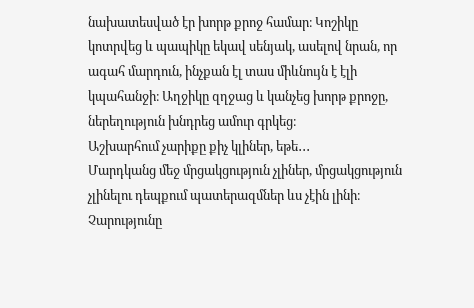նախատեսված էր խորթ քրոջ համար։ Կոշիկը կոտրվեց և պապիկը եկավ սենյակ, ասելով նրան, որ ագահ մարդուն, ինչքան էլ տաս միևնույն է էլի կպահանջի։ Աղջիկը զղջաց և կանչեց խորթ քրոջը, ներեղություն խնդրեց ամուր գրկեց։
Աշխարհում չարիքը քիչ կլիներ, եթե․․․
Մարդկանց մեջ մրցակցություն չլիներ, մրցակցություն չլինելու դեպքում պատերազմներ ևս չէին լինի։ Չարությունը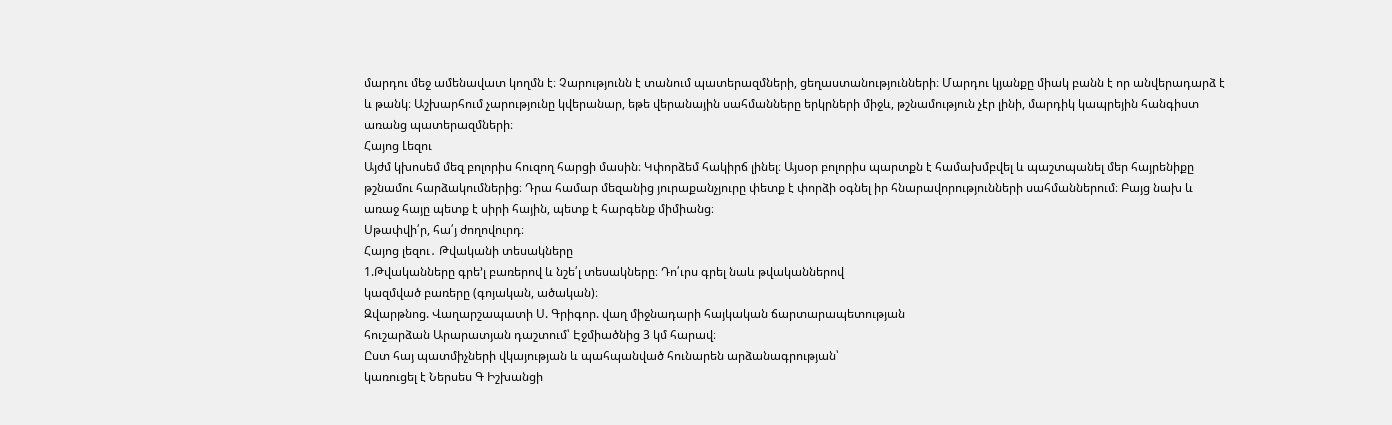մարդու մեջ ամենավատ կողմն է։ Չարությունն է տանում պատերազմների, ցեղաստանությունների։ Մարդու կյանքը միակ բանն է որ անվերադարձ է և թանկ։ Աշխարհում չարությունը կվերանար, եթե վերանային սահմանները երկրների միջև, թշնամություն չէր լինի, մարդիկ կապրեյին հանգիստ առանց պատերազմների։
Հայոց Լեզու
Այժմ կխոսեմ մեզ բոլորիս հուզող հարցի մասին։ Կփորձեմ հակիրճ լինել։ Այսօր բոլորիս պարտքն է համախմբվել և պաշտպանել մեր հայրենիքը թշնամու հարձակումներից։ Դրա համար մեզանից յուրաքանչյուրը փետք է փորձի օգնել իր հնարավորությունների սահմաններում։ Բայց նախ և առաջ հայը պետք է սիրի հային, պետք է հարգենք միմիանց։
Սթափվի՛ր, հա՛յ ժողովուրդ։
Հայոց լեզու․ Թվականի տեսակները
1.Թվականները գրե’լ բառերով և նշե՛լ տեսակները։ Դո՛ւրս գրել նաև թվականներով
կազմված բառերը (գոյական, ածական)։
Զվարթնոց. Վաղարշապատի Ս. Գրիգոր. վաղ միջնադարի հայկական ճարտարապետության
հուշարձան Արարատյան դաշտում՝ Էջմիածնից 3 կմ հարավ։
Ըստ հայ պատմիչների վկայության և պահպանված հունարեն արձանագրության՝
կառուցել է Ներսես Գ Իշխանցի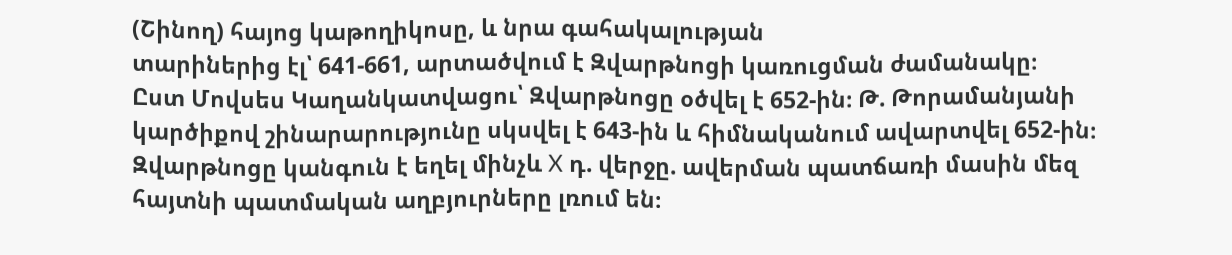(Շինող) հայոց կաթողիկոսը, և նրա գահակալության
տարիներից էլ՝ 641-661, արտածվում է Զվարթնոցի կառուցման ժամանակը։
Ըստ Մովսես Կաղանկատվացու՝ Զվարթնոցը օծվել է 652-ին։ Թ. Թորամանյանի
կարծիքով շինարարությունը սկսվել է 643-ին և հիմնականում ավարտվել 652-ին։
Զվարթնոցը կանգուն է եղել մինչև X դ. վերջը. ավերման պատճառի մասին մեզ
հայտնի պատմական աղբյուրները լռում են։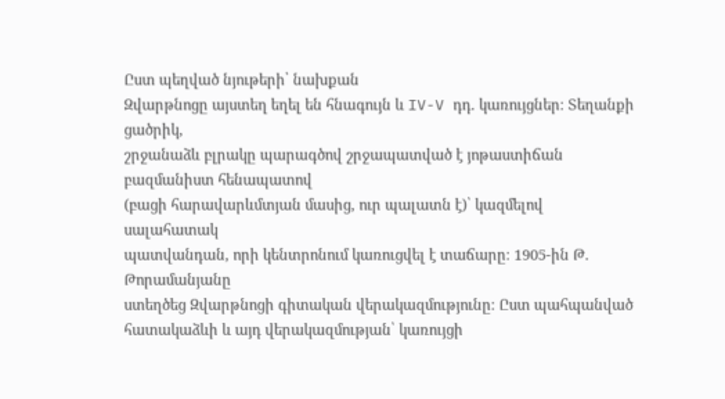Ըստ պեղված նյութերի՝ նախքան
Զվարթնոցը այստեղ եղել են հնագույն և IV-V դդ. կառույցներ։ Տեղանքի ցածրիկ,
շրջանաձև բլրակը պարագծով շրջապատված է յոթաստիճան բազմանիստ հենապատով
(բացի հարավարևմտյան մասից, ուր պալատն է)՝ կազմելով սալահատակ
պատվանդան, որի կենտրոնում կառուցվել է տաճարը։ 1905-ին Թ. Թորամանյանը
ստեղծեց Զվարթնոցի գիտական վերակազմությունը։ Ըստ պահպանված
հատակաձևի և այդ վերակազմության՝ կառույցի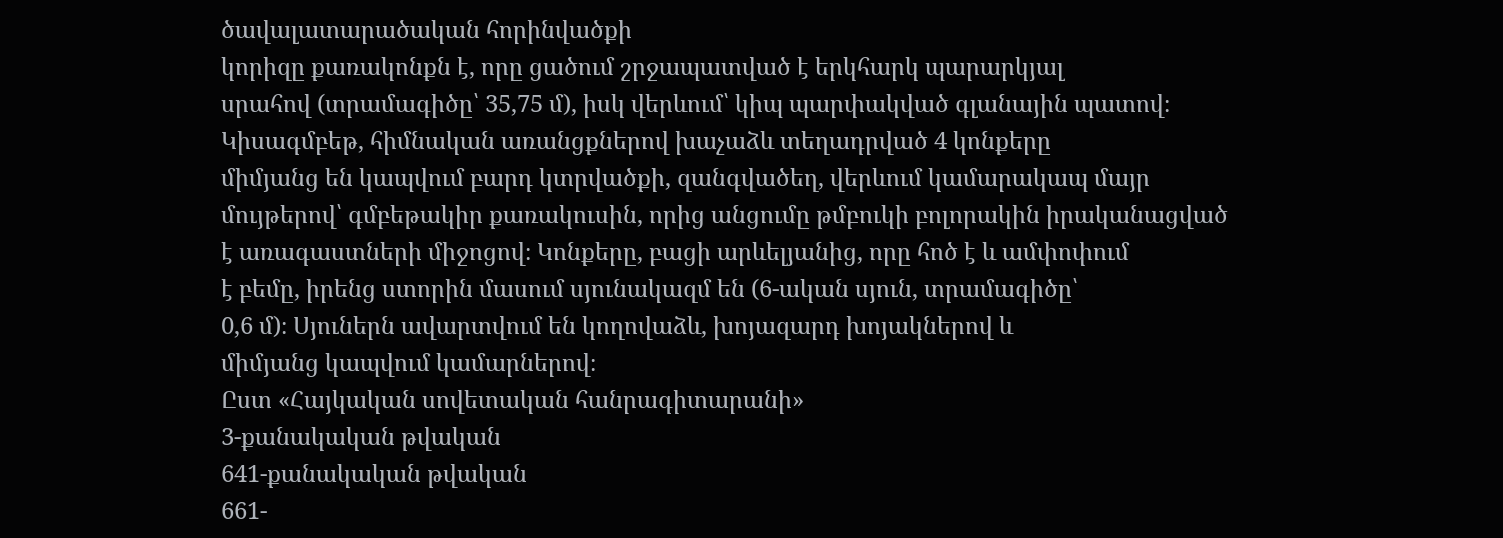ծավալատարածական հորինվածքի
կորիզը քառակոնքն է, որը ցածում շրջապատված է երկհարկ պարարկյալ
սրահով (տրամագիծը՝ 35,75 մ), իսկ վերևում՝ կիպ պարփակված գլանային պատով։
Կիսագմբեթ, հիմնական առանցքներով խաչաձև տեղադրված 4 կոնքերը
միմյանց են կապվում բարդ կտրվածքի, զանգվածեղ, վերևում կամարակապ մայր
մույթերով՝ գմբեթակիր քառակուսին, որից անցումը թմբուկի բոլորակին իրականացված
է առագաստների միջոցով։ Կոնքերը, բացի արևելյանից, որը հոծ է և ամփոփում
է բեմը, իրենց ստորին մասում սյունակազմ են (6-ական սյուն, տրամագիծը՝
0,6 մ)։ Սյուներն ավարտվում են կողովաձև, խոյազարդ խոյակներով և
միմյանց կապվում կամարներով։
Ըստ «Հայկական սովետական հանրագիտարանի»
3-քանակական թվական
641-քանակական թվական
661-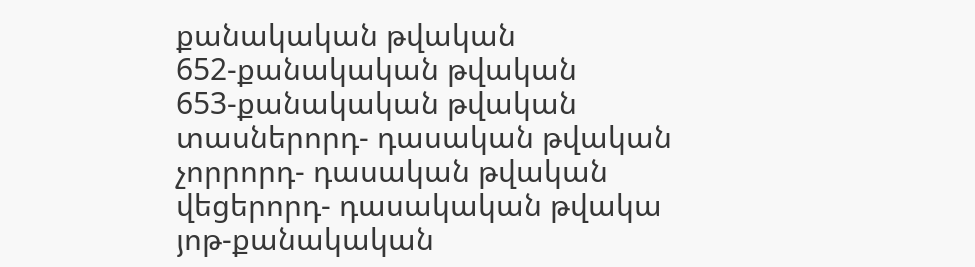քանակական թվական
652-քանակական թվական
653-քանակական թվական
տասներորդ- դասական թվական
չորրորդ- դասական թվական
վեցերորդ- դասակական թվակա
յոթ-քանակական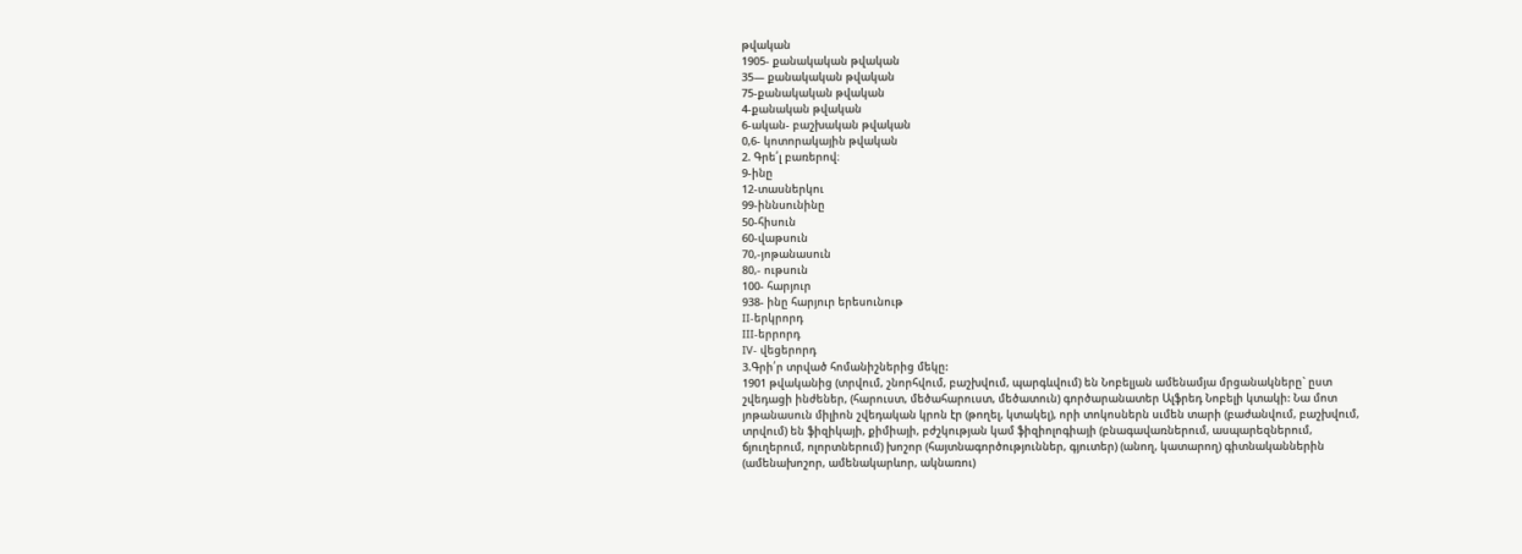թվական
1905- քանակական թվական
35— քանակական թվական
75-քանակական թվական
4-քանական թվական
6-ական- բաշխական թվական
0,6- կոտորակային թվական
2. Գրե՛լ բառերով։
9-ինը
12-տասներկու
99-իննսունինը
50-հիսուն
60-վաթսուն
70,-յոթանասուն
80,- ութսուն
100- հարյուր
938- ինը հարյուր երեսունութ
II-երկրորդ
III-երրորդ
IV- վեցերորդ
3.Գրի՛ր տրված հոմանիշներից մեկը:
1901 թվականից (տրվում, շնորհվում, բաշխվում, պարգևվում) են Նոբելյան ամենամյա մրցանակները` ըստ շվեդացի ինժեներ, (հարուստ, մեծահարուստ, մեծատուն) գործարանատեր Ալֆրեդ Նոբելի կտակի: Նա մոտ յոթանասուն միլիոն շվեդական կրոն էր (թողել, կտակել), որի տոկոսներն սւմեն տարի (բաժանվում, բաշխվում, տրվում) են ֆիզիկայի, քիմիայի, բժշկության կամ ֆիզիոլոգիայի (բնագավառներում, ասպարեզներում, ճյուղերում, ոլորտներում) խոշոր (հայտնագործություններ, գյուտեր) (անող, կատարող) գիտնականներին (ամենախոշոր, ամենակարևոր, ակնառու)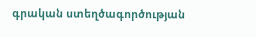գրական ստեղծագործության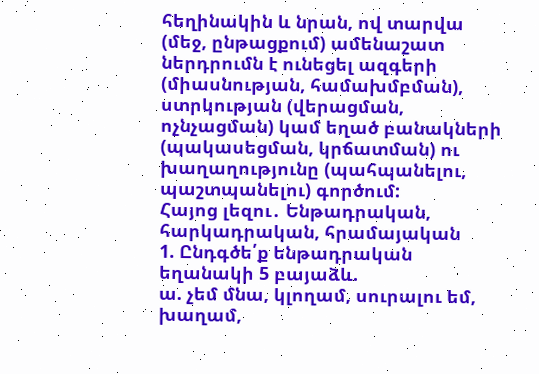հեղինակին և նրան, ով տարվա (մեջ, ընթացքում) ամենաշատ ներդրումն է ունեցել ազգերի (միասնության, համախմբման), ստրկության (վերացման, ոչնչացման) կամ եղած բանակների (պակասեցման, կրճատման) ու խաղաղությունը (պահպանելու, պաշտպանելու) գործում:
Հայոց լեզու․ Ենթադրական, հարկադրական, հրամայական
1. Ընդգծե՛ք ենթադրական եղանակի 5 բայաձև.
ա. չեմ մնա, կլողամ, սուրալու եմ, խաղամ,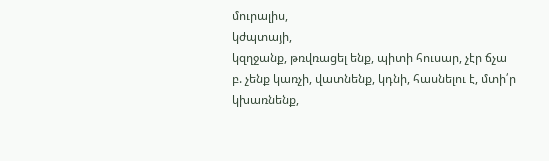մուրալիս,
կժպտայի,
կզղջանք, թռվռացել ենք, պիտի հուսար, չէր ճչա
բ. չենք կառչի, վատնենք, կդնի, հասնելու է, մտի՛ր
կխառնենք,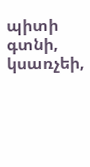պիտի գտնի, կսառչեի,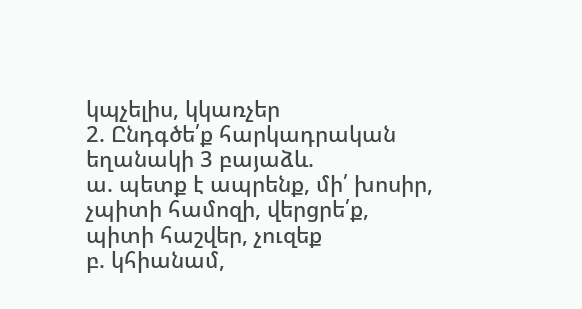կպչելիս, կկառչեր
2. Ընդգծե՛ք հարկադրական եղանակի 3 բայաձև.
ա. պետք է ապրենք, մի՛ խոսիր, չպիտի համոզի, վերցրե՛ք,
պիտի հաշվեր, չուզեք
բ. կհիանամ,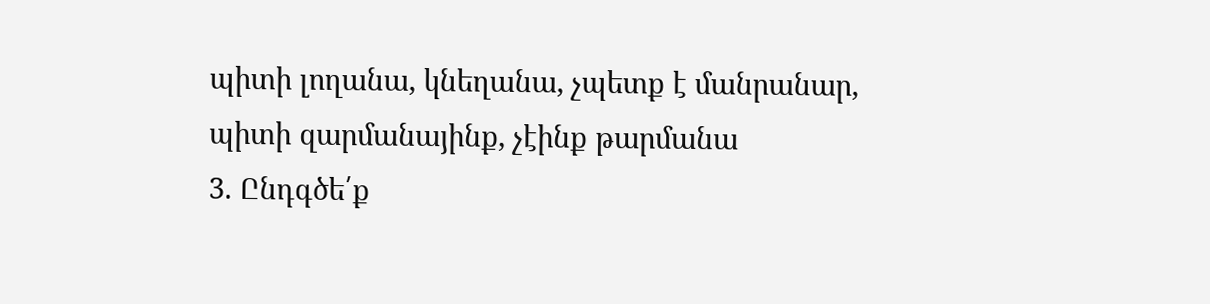պիտի լողանա, կնեղանա, չպետք է մանրանար,
պիտի զարմանայինք, չէինք թարմանա
3. Ընդգծե՛ք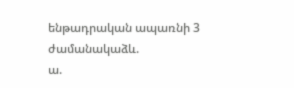ենթադրական ապառնի 3 ժամանակաձև.
ա.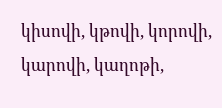կիսովի, կթովի, կորովի, կարովի, կաղոթի,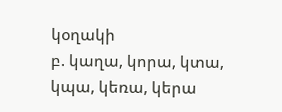կօղակի
բ. կաղա, կորա, կտա, կպա, կեռա, կերա